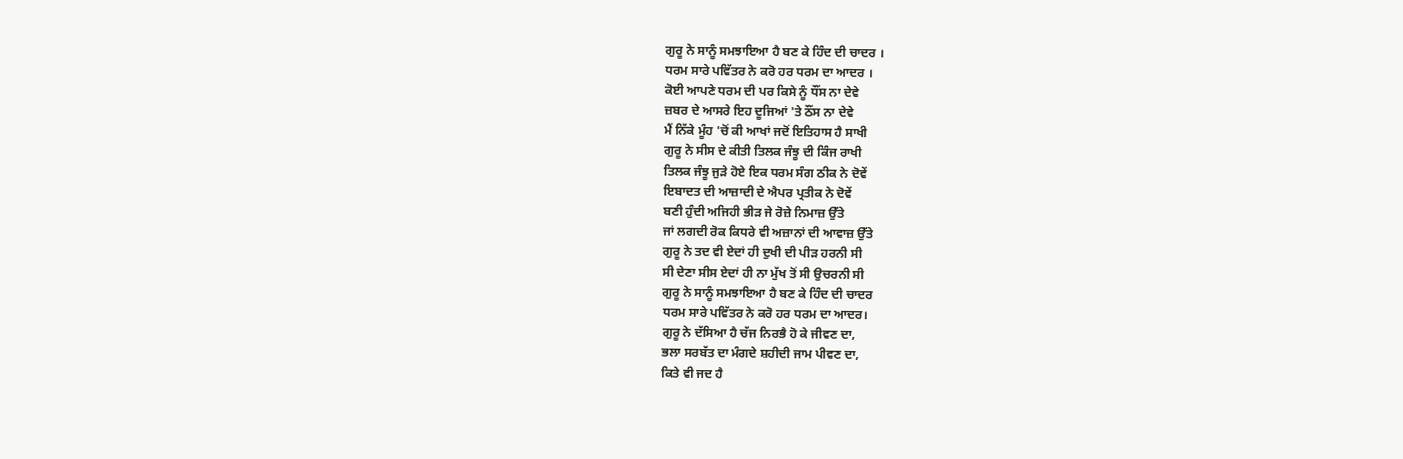ਗੁਰੂ ਨੇ ਸਾਨੂੰ ਸਮਝਾਇਆ ਹੈ ਬਣ ਕੇ ਹਿੰਦ ਦੀ ਚਾਦਰ ।
ਧਰਮ ਸਾਰੇ ਪਵਿੱਤਰ ਨੇ ਕਰੋ ਹਰ ਧਰਮ ਦਾ ਆਦਰ ।
ਕੋਈ ਆਪਣੇ ਧਰਮ ਦੀ ਪਰ ਕਿਸੇ ਨੂੰ ਧੌਂਸ ਨਾ ਦੇਵੇ
ਜ਼ਬਰ ਦੇ ਆਸਰੇ ਇਹ ਦੂਜਿਆਂ 'ਤੇ ਠੌਂਸ ਨਾ ਦੇਵੇ
ਮੈਂ ਨਿੱਕੇ ਮੂੰਹ 'ਚੋਂ ਕੀ ਆਖਾਂ ਜਦੋਂ ਇਤਿਹਾਸ ਹੈ ਸਾਖੀ
ਗੁਰੂ ਨੇ ਸੀਸ ਦੇ ਕੀਤੀ ਤਿਲਕ ਜੰਝੂ ਦੀ ਕਿੰਜ ਰਾਖੀ
ਤਿਲਕ ਜੰਝੂ ਜੁੜੇ ਹੋਏ ਇਕ ਧਰਮ ਸੰਗ ਠੀਕ ਨੇ ਦੋਵੇਂ
ਇਬਾਦਤ ਦੀ ਆਜ਼ਾਦੀ ਦੇ ਐਪਰ ਪ੍ਰਤੀਕ ਨੇ ਦੋਵੇਂ
ਬਣੀ ਹੁੰਦੀ ਅਜਿਹੀ ਭੀੜ ਜੇ ਰੋਜ਼ੇ ਨਿਮਾਜ਼ ਉੱਤੇ
ਜਾਂ ਲਗਦੀ ਰੋਕ ਕਿਧਰੇ ਵੀ ਅਜ਼ਾਨਾਂ ਦੀ ਆਵਾਜ਼ ਉੱਤੇ
ਗੁਰੂ ਨੇ ਤਦ ਵੀ ਏਦਾਂ ਹੀ ਦੁਖੀ ਦੀ ਪੀੜ ਹਰਨੀ ਸੀ
ਸੀ ਦੇਣਾ ਸੀਸ ਏਦਾਂ ਹੀ ਨਾ ਮੁੱਖ ਤੋਂ ਸੀ ਉਚਰਨੀ ਸੀ
ਗੁਰੂ ਨੇ ਸਾਨੂੰ ਸਮਝਾਇਆ ਹੈ ਬਣ ਕੇ ਹਿੰਦ ਦੀ ਚਾਦਰ
ਧਰਮ ਸਾਰੇ ਪਵਿੱਤਰ ਨੇ ਕਰੋ ਹਰ ਧਰਮ ਦਾ ਆਦਰ।
ਗੁਰੂ ਨੇ ਦੱਸਿਆ ਹੈ ਚੱਜ ਨਿਰਭੈ ਹੋ ਕੇ ਜੀਵਣ ਦਾ,
ਭਲਾ ਸਰਬੱਤ ਦਾ ਮੰਗਦੇ ਸ਼ਹੀਦੀ ਜਾਮ ਪੀਵਣ ਦਾ,
ਕਿਤੇ ਵੀ ਜਦ ਹੈ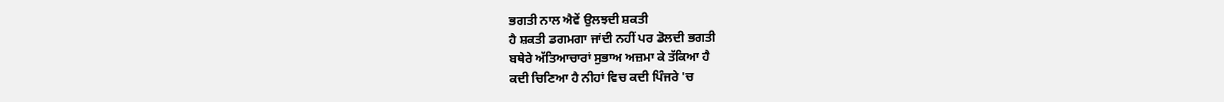ਭਗਤੀ ਨਾਲ ਐਵੇਂ ਉਲਝਦੀ ਸ਼ਕਤੀ
ਹੈ ਸ਼ਕਤੀ ਡਗਮਗਾ ਜਾਂਦੀ ਨਹੀਂ ਪਰ ਡੋਲਦੀ ਭਗਤੀ
ਬਥੇਰੇ ਅੱਤਿਆਚਾਰਾਂ ਸੁਭਾਅ ਅਜ਼ਮਾ ਕੇ ਤੱਕਿਆ ਹੈ
ਕਦੀ ਚਿਣਿਆ ਹੈ ਨੀਹਾਂ ਵਿਚ ਕਦੀ ਪਿੰਜਰੇ 'ਚ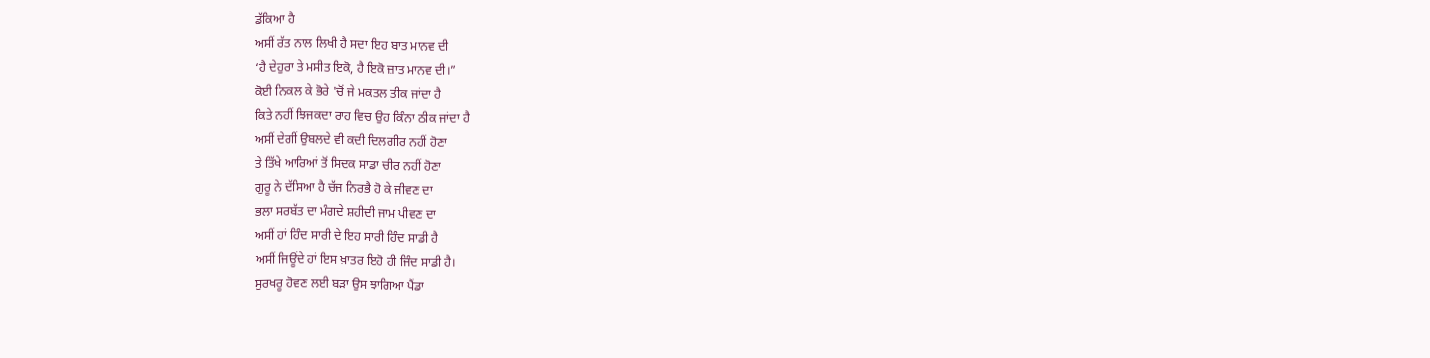ਡੱਕਿਆ ਹੈ
ਅਸੀਂ ਰੱਤ ਨਾਲ ਲਿਖੀ ਹੈ ਸਦਾ ਇਹ ਬਾਤ ਮਾਨਵ ਦੀ
‘ਹੈ ਦੇਹੁਰਾ ਤੇ ਮਸੀਤ ਇਕੋ, ਹੈ ਇਕੋ ਜ਼ਾਤ ਮਾਨਵ ਦੀ।”
ਕੋਈ ਨਿਕਲ ਕੇ ਭੋਰੇ 'ਚੋਂ ਜੇ ਮਕਤਲ ਤੀਕ ਜਾਂਦਾ ਹੈ
ਕਿਤੇ ਨਹੀਂ ਝਿਜਕਦਾ ਰਾਹ ਵਿਚ ਉਹ ਕਿੰਨਾ ਠੀਕ ਜਾਂਦਾ ਹੈ
ਅਸੀਂ ਦੇਗੀਂ ਉਬਲਦੇ ਵੀ ਕਦੀ ਦਿਲਗੀਰ ਨਹੀਂ ਹੋਣਾ
ਤੇ ਤਿੱਖੇ ਆਰਿਆਂ ਤੋਂ ਸਿਦਕ ਸਾਡਾ ਚੀਰ ਨਹੀਂ ਹੋਣਾ
ਗੁਰੂ ਨੇ ਦੱਸਿਆ ਹੈ ਚੱਜ ਨਿਰਭੈ ਹੋ ਕੇ ਜੀਵਣ ਦਾ
ਭਲਾ ਸਰਬੱਤ ਦਾ ਮੰਗਦੇ ਸ਼ਹੀਦੀ ਜਾਮ ਪੀਵਣ ਦਾ
ਅਸੀਂ ਹਾਂ ਹਿੰਦ ਸਾਰੀ ਦੇ ਇਹ ਸਾਰੀ ਹਿੰਦ ਸਾਡੀ ਹੈ
ਅਸੀਂ ਜਿਊਂਦੇ ਹਾਂ ਇਸ ਖ਼ਾਤਰ ਇਹੋ ਹੀ ਜਿੰਦ ਸਾਡੀ ਹੈ।
ਸੁਰਖਰੂ ਹੋਵਣ ਲਈ ਬੜਾ ਉਸ ਝਾਗਿਆ ਪੈਂਡਾ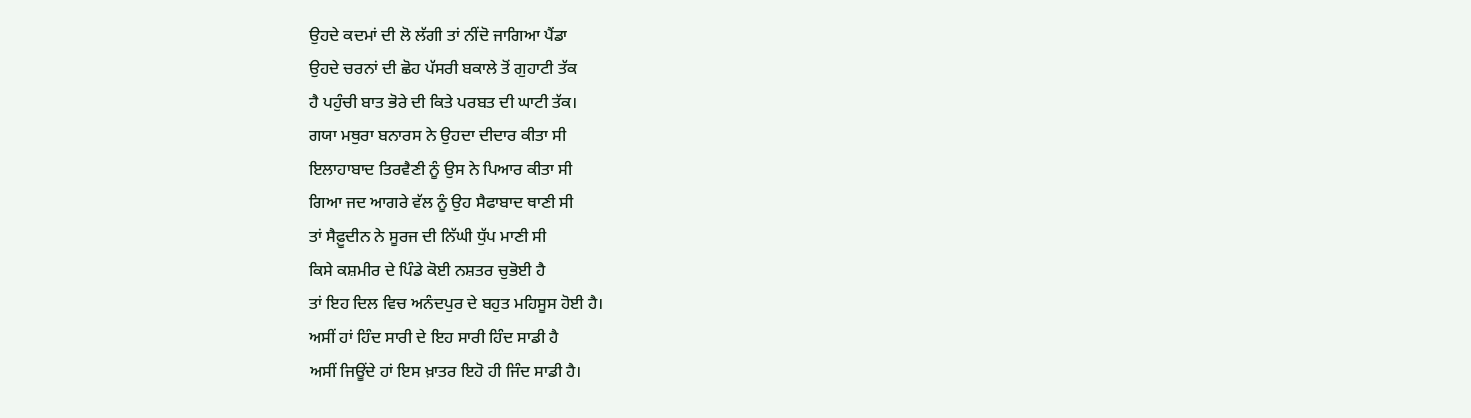ਉਹਦੇ ਕਦਮਾਂ ਦੀ ਲੋ ਲੱਗੀ ਤਾਂ ਨੀਂਦੋ ਜਾਗਿਆ ਪੈਂਡਾ
ਉਹਦੇ ਚਰਨਾਂ ਦੀ ਛੋਹ ਪੱਸਰੀ ਬਕਾਲੇ ਤੋਂ ਗੁਹਾਟੀ ਤੱਕ
ਹੈ ਪਹੁੰਚੀ ਬਾਤ ਭੋਰੇ ਦੀ ਕਿਤੇ ਪਰਬਤ ਦੀ ਘਾਟੀ ਤੱਕ।
ਗਯਾ ਮਥੁਰਾ ਬਨਾਰਸ ਨੇ ਉਹਦਾ ਦੀਦਾਰ ਕੀਤਾ ਸੀ
ਇਲਾਹਾਬਾਦ ਤਿਰਵੈਣੀ ਨੂੰ ਉਸ ਨੇ ਪਿਆਰ ਕੀਤਾ ਸੀ
ਗਿਆ ਜਦ ਆਗਰੇ ਵੱਲ ਨੂੰ ਉਹ ਸੈਫਾਬਾਦ ਥਾਣੀ ਸੀ
ਤਾਂ ਸੈਫ਼ੂਦੀਨ ਨੇ ਸੂਰਜ ਦੀ ਨਿੱਘੀ ਧੁੱਪ ਮਾਣੀ ਸੀ
ਕਿਸੇ ਕਸ਼ਮੀਰ ਦੇ ਪਿੰਡੇ ਕੋਈ ਨਸ਼ਤਰ ਚੁਭੋਈ ਹੈ
ਤਾਂ ਇਹ ਦਿਲ ਵਿਚ ਅਨੰਦਪੁਰ ਦੇ ਬਹੁਤ ਮਹਿਸੂਸ ਹੋਈ ਹੈ।
ਅਸੀਂ ਹਾਂ ਹਿੰਦ ਸਾਰੀ ਦੇ ਇਹ ਸਾਰੀ ਹਿੰਦ ਸਾਡੀ ਹੈ
ਅਸੀਂ ਜਿਊਂਦੇ ਹਾਂ ਇਸ ਖ਼ਾਤਰ ਇਹੋ ਹੀ ਜਿੰਦ ਸਾਡੀ ਹੈ।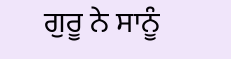ਗੁਰੂ ਨੇ ਸਾਨੂੰ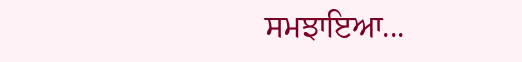ਸਮਝਾਇਆ...